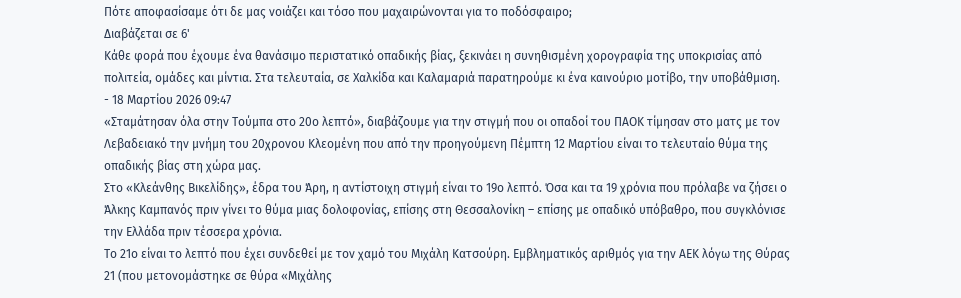Πότε αποφασίσαμε ότι δε μας νοιάζει και τόσο που μαχαιρώνονται για το ποδόσφαιρο;
Διαβάζεται σε 6'
Κάθε φορά που έχουμε ένα θανάσιμο περιστατικό οπαδικής βίας, ξεκινάει η συνηθισμένη χορογραφία της υποκρισίας από πολιτεία, ομάδες και μίντια. Στα τελευταία, σε Χαλκίδα και Καλαμαριά παρατηρούμε κι ένα καινούριο μοτίβο, την υποβάθμιση.
- 18 Μαρτίου 2026 09:47
«Σταμάτησαν όλα στην Τούμπα στο 20ο λεπτό», διαβάζουμε για την στιγμή που οι οπαδοί του ΠΑΟΚ τίμησαν στο ματς με τον Λεβαδειακό την μνήμη του 20χρονου Κλεομένη που από την προηγούμενη Πέμπτη 12 Μαρτίου είναι το τελευταίο θύμα της οπαδικής βίας στη χώρα μας.
Στο «Κλεάνθης Βικελίδης», έδρα του Άρη, η αντίστοιχη στιγμή είναι το 19ο λεπτό. Όσα και τα 19 χρόνια που πρόλαβε να ζήσει ο Άλκης Καμπανός πριν γίνει το θύμα μιας δολοφονίας, επίσης στη Θεσσαλονίκη – επίσης με οπαδικό υπόβαθρο, που συγκλόνισε την Ελλάδα πριν τέσσερα χρόνια.
Το 21ο είναι το λεπτό που έχει συνδεθεί με τον χαμό του Μιχάλη Κατσούρη. Εμβληματικός αριθμός για την ΑΕΚ λόγω της Θύρας 21 (που μετονομάστηκε σε θύρα «Μιχάλης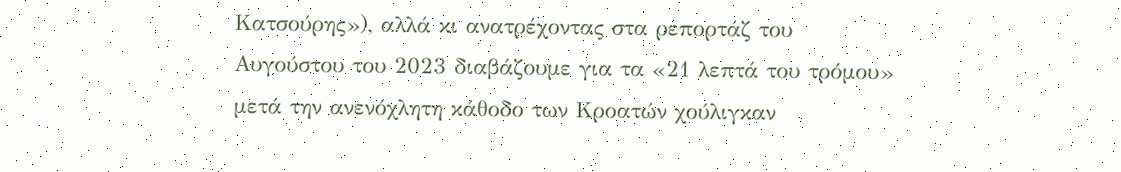Κατσούρης»), αλλά κι ανατρέχοντας στα ρεπορτάζ του Αυγούστου του 2023 διαβάζουμε για τα «21 λεπτά του τρόμου» μετά την ανενόχλητη κάθοδο των Κροατών χούλιγκαν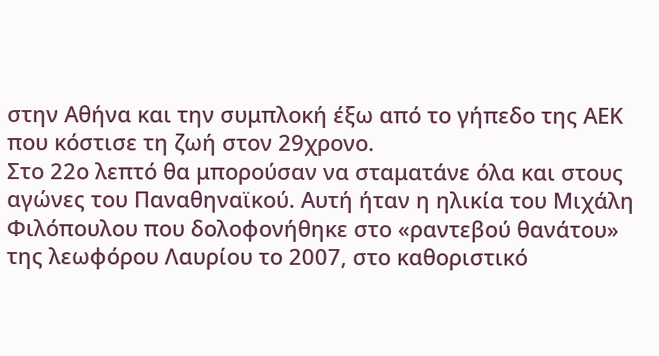στην Αθήνα και την συμπλοκή έξω από το γήπεδο της ΑΕΚ που κόστισε τη ζωή στον 29χρονο.
Στο 22ο λεπτό θα μπορούσαν να σταματάνε όλα και στους αγώνες του Παναθηναϊκού. Αυτή ήταν η ηλικία του Μιχάλη Φιλόπουλου που δολοφονήθηκε στο «ραντεβού θανάτου» της λεωφόρου Λαυρίου το 2007, στο καθοριστικό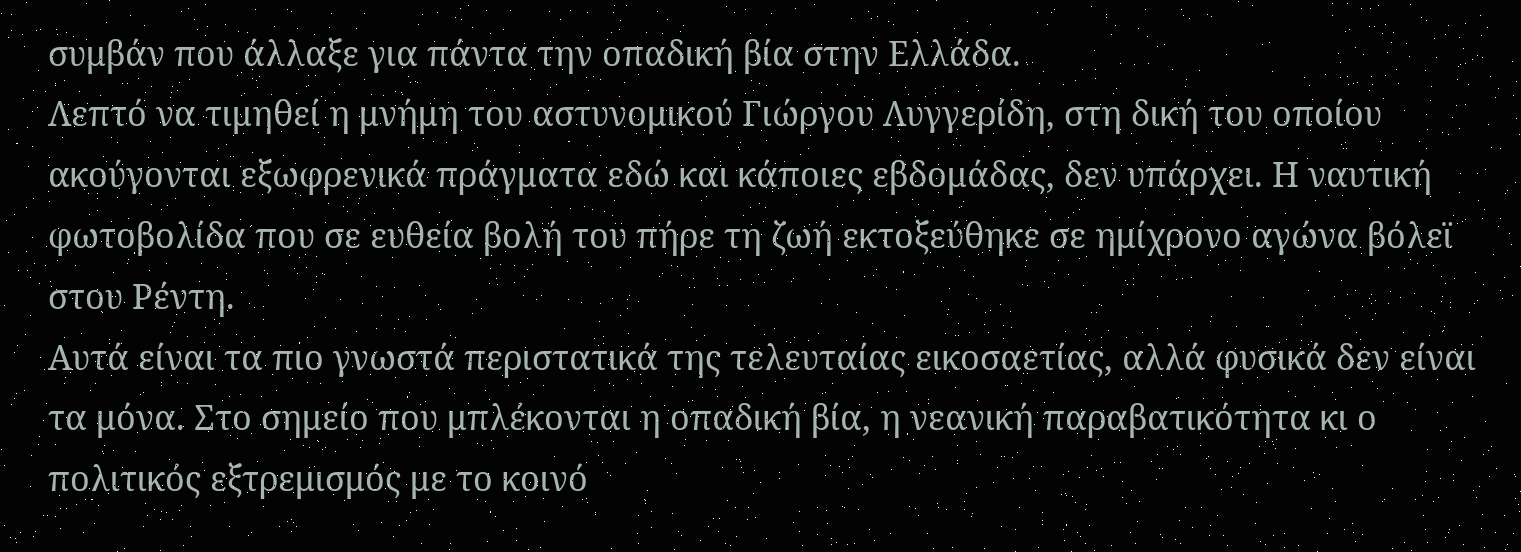συμβάν που άλλαξε για πάντα την οπαδική βία στην Ελλάδα.
Λεπτό να τιμηθεί η μνήμη του αστυνομικού Γιώργου Λυγγερίδη, στη δική του οποίου ακούγονται εξωφρενικά πράγματα εδώ και κάποιες εβδομάδας, δεν υπάρχει. Η ναυτική φωτοβολίδα που σε ευθεία βολή του πήρε τη ζωή εκτοξεύθηκε σε ημίχρονο αγώνα βόλεϊ στου Ρέντη.
Αυτά είναι τα πιο γνωστά περιστατικά της τελευταίας εικοσαετίας, αλλά φυσικά δεν είναι τα μόνα. Στο σημείο που μπλέκονται η οπαδική βία, η νεανική παραβατικότητα κι ο πολιτικός εξτρεμισμός με το κοινό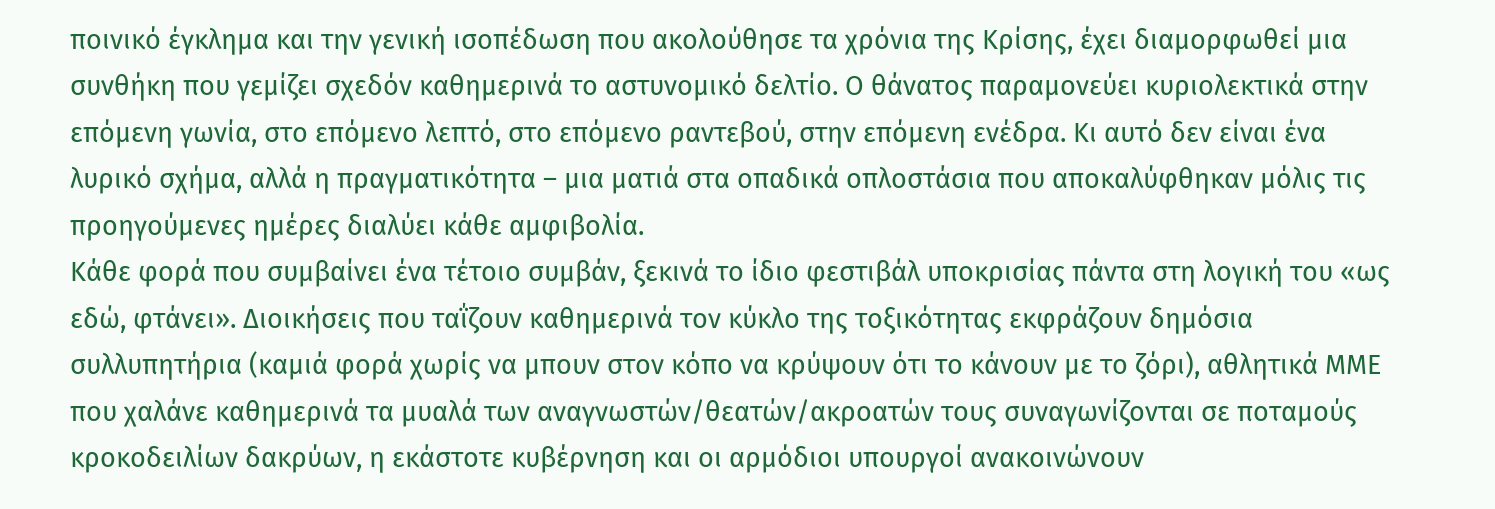ποινικό έγκλημα και την γενική ισοπέδωση που ακολούθησε τα χρόνια της Κρίσης, έχει διαμορφωθεί μια συνθήκη που γεμίζει σχεδόν καθημερινά το αστυνομικό δελτίο. Ο θάνατος παραμονεύει κυριολεκτικά στην επόμενη γωνία, στο επόμενο λεπτό, στο επόμενο ραντεβού, στην επόμενη ενέδρα. Κι αυτό δεν είναι ένα λυρικό σχήμα, αλλά η πραγματικότητα – μια ματιά στα οπαδικά οπλοστάσια που αποκαλύφθηκαν μόλις τις προηγούμενες ημέρες διαλύει κάθε αμφιβολία.
Κάθε φορά που συμβαίνει ένα τέτοιο συμβάν, ξεκινά το ίδιο φεστιβάλ υποκρισίας πάντα στη λογική του «ως εδώ, φτάνει». Διοικήσεις που ταΐζουν καθημερινά τον κύκλο της τοξικότητας εκφράζουν δημόσια συλλυπητήρια (καμιά φορά χωρίς να μπουν στον κόπο να κρύψουν ότι το κάνουν με το ζόρι), αθλητικά ΜΜΕ που χαλάνε καθημερινά τα μυαλά των αναγνωστών/θεατών/ακροατών τους συναγωνίζονται σε ποταμούς κροκοδειλίων δακρύων, η εκάστοτε κυβέρνηση και οι αρμόδιοι υπουργοί ανακοινώνουν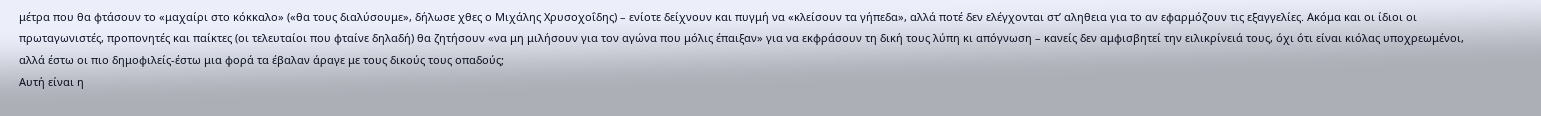μέτρα που θα φτάσουν το «μαχαίρι στο κόκκαλο» («θα τους διαλύσουμε», δήλωσε χθες ο Μιχάλης Χρυσοχοΐδης) – ενίοτε δείχνουν και πυγμή να «κλείσουν τα γήπεδα», αλλά ποτέ δεν ελέγχονται στ’ αληθεια για το αν εφαρμόζουν τις εξαγγελίες. Ακόμα και οι ίδιοι οι πρωταγωνιστές, προπονητές και παίκτες (οι τελευταίοι που φταίνε δηλαδή) θα ζητήσουν «να μη μιλήσουν για τον αγώνα που μόλις έπαιξαν» για να εκφράσουν τη δική τους λύπη κι απόγνωση – κανείς δεν αμφισβητεί την ειλικρίνειά τους, όχι ότι είναι κιόλας υποχρεωμένοι, αλλά έστω οι πιο δημοφιλείς-έστω μια φορά τα έβαλαν άραγε με τους δικούς τους οπαδούς;
Αυτή είναι η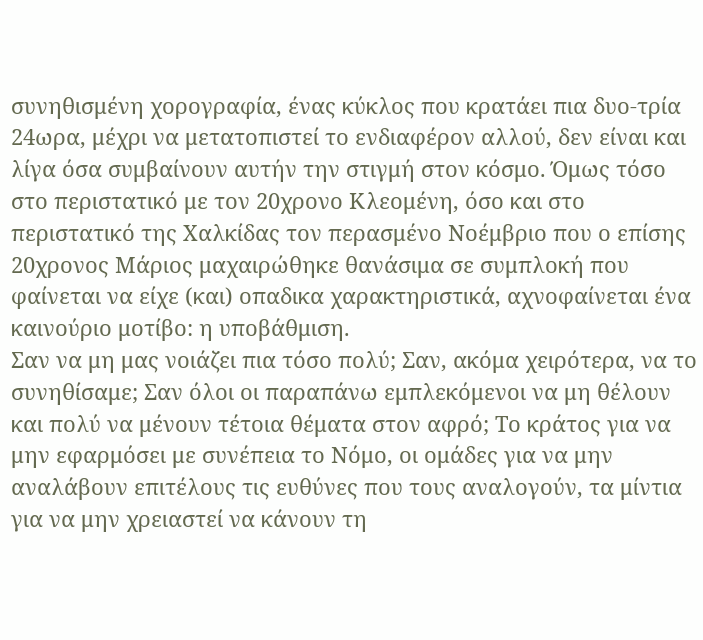συνηθισμένη χορογραφία, ένας κύκλος που κρατάει πια δυο-τρία 24ωρα, μέχρι να μετατοπιστεί το ενδιαφέρον αλλού, δεν είναι και λίγα όσα συμβαίνουν αυτήν την στιγμή στον κόσμο. Όμως τόσο στο περιστατικό με τον 20χρονο Κλεομένη, όσο και στο περιστατικό της Χαλκίδας τον περασμένο Νοέμβριο που ο επίσης 20χρονος Μάριος μαχαιρώθηκε θανάσιμα σε συμπλοκή που φαίνεται να είχε (και) οπαδικα χαρακτηριστικά, αχνοφαίνεται ένα καινούριο μοτίβο: η υποβάθμιση.
Σαν να μη μας νοιάζει πια τόσο πολύ; Σαν, ακόμα χειρότερα, να το συνηθίσαμε; Σαν όλοι οι παραπάνω εμπλεκόμενοι να μη θέλουν και πολύ να μένουν τέτοια θέματα στον αφρό; Το κράτος για να μην εφαρμόσει με συνέπεια το Νόμο, οι ομάδες για να μην αναλάβουν επιτέλους τις ευθύνες που τους αναλογούν, τα μίντια για να μην χρειαστεί να κάνουν τη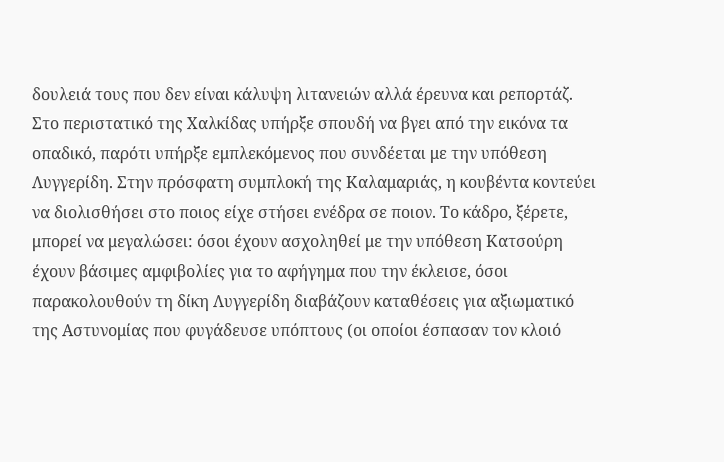δουλειά τους που δεν είναι κάλυψη λιτανειών αλλά έρευνα και ρεπορτάζ.
Στο περιστατικό της Χαλκίδας υπήρξε σπουδή να βγει από την εικόνα τα οπαδικό, παρότι υπήρξε εμπλεκόμενος που συνδέεται με την υπόθεση Λυγγερίδη. Στην πρόσφατη συμπλοκή της Καλαμαριάς, η κουβέντα κοντεύει να διολισθήσει στο ποιος είχε στήσει ενέδρα σε ποιον. Το κάδρο, ξέρετε, μπορεί να μεγαλώσει: όσοι έχουν ασχοληθεί με την υπόθεση Κατσούρη έχουν βάσιμες αμφιβολίες για το αφήγημα που την έκλεισε, όσοι παρακολουθούν τη δίκη Λυγγερίδη διαβάζουν καταθέσεις για αξιωματικό της Αστυνομίας που φυγάδευσε υπόπτους (οι οποίοι έσπασαν τον κλοιό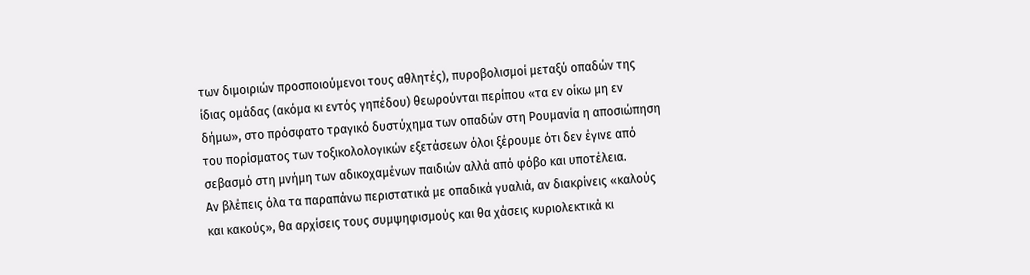των διμοιριών προσποιούμενοι τους αθλητές), πυροβολισμοί μεταξύ οπαδών της ίδιας ομάδας (ακόμα κι εντός γηπέδου) θεωρούνται περίπου «τα εν οίκω μη εν δήμω», στο πρόσφατο τραγικό δυστύχημα των οπαδών στη Ρουμανία η αποσιώπηση του πορίσματος των τοξικολολογικών εξετάσεων όλοι ξέρουμε ότι δεν έγινε από σεβασμό στη μνήμη των αδικοχαμένων παιδιών αλλά από φόβο και υποτέλεια.
Αν βλέπεις όλα τα παραπάνω περιστατικά με οπαδικά γυαλιά, αν διακρίνεις «καλούς και κακούς», θα αρχίσεις τους συμψηφισμούς και θα χάσεις κυριολεκτικά κι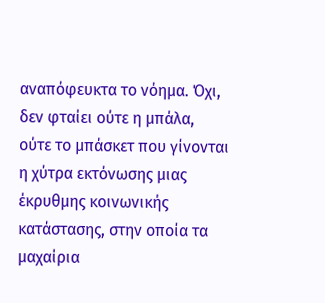αναπόφευκτα το νόημα. Όχι, δεν φταίει ούτε η μπάλα, ούτε το μπάσκετ που γίνονται η χύτρα εκτόνωσης μιας έκρυθμης κοινωνικής κατάστασης, στην οποία τα μαχαίρια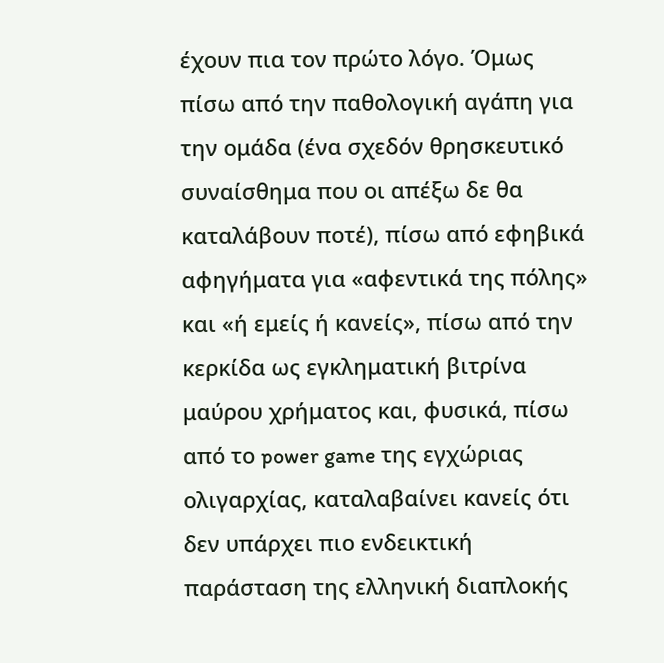έχουν πια τον πρώτο λόγο. Όμως πίσω από την παθολογική αγάπη για την ομάδα (ένα σχεδόν θρησκευτικό συναίσθημα που οι απέξω δε θα καταλάβουν ποτέ), πίσω από εφηβικά αφηγήματα για «αφεντικά της πόλης» και «ή εμείς ή κανείς», πίσω από την κερκίδα ως εγκληματική βιτρίνα μαύρου χρήματος και, φυσικά, πίσω από το power game της εγχώριας ολιγαρχίας, καταλαβαίνει κανείς ότι δεν υπάρχει πιο ενδεικτική παράσταση της ελληνική διαπλοκής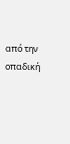από την οπαδική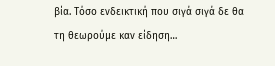βία. Τόσο ενδεικτική που σιγά σιγά δε θα τη θεωρούμε καν είδηση…